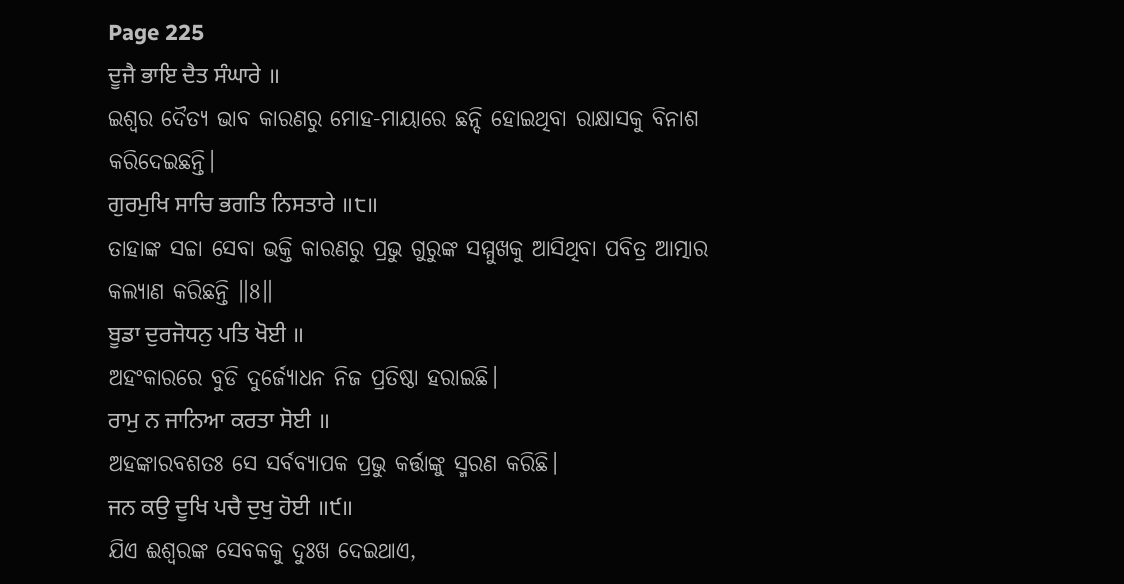Page 225
ਦੂਜੈ ਭਾਇ ਦੈਤ ਸੰਘਾਰੇ ॥
ଇଶ୍ଵର ଦୈତ୍ୟ ଭାବ କାରଣରୁ ମୋହ-ମାୟାରେ ଛନ୍ଦି ହୋଇଥିବା ରାକ୍ଷାସକୁ ବିନାଶ କରିଦେଇଛନ୍ତି।
ਗੁਰਮੁਖਿ ਸਾਚਿ ਭਗਤਿ ਨਿਸਤਾਰੇ ॥੮॥
ତାହାଙ୍କ ସଚ୍ଚା ସେବା ଭକ୍ତି କାରଣରୁ ପ୍ରଭୁ ଗୁରୁଙ୍କ ସମ୍ମୁଖକୁ ଆସିଥିବା ପବିତ୍ର ଆତ୍ମାର କଲ୍ୟାଣ କରିଛନ୍ତି ॥8॥
ਬੂਡਾ ਦੁਰਜੋਧਨੁ ਪਤਿ ਖੋਈ ॥
ଅହଂକାରରେ ବୁଡି ଦୁର୍ଜ୍ୟୋଧନ ନିଜ ପ୍ରତିଷ୍ଠା ହରାଇଛି।
ਰਾਮੁ ਨ ਜਾਨਿਆ ਕਰਤਾ ਸੋਈ ॥
ଅହଙ୍କାରବଶତଃ ସେ ସର୍ବବ୍ୟାପକ ପ୍ରଭୁ କର୍ତ୍ତାଙ୍କୁ ସ୍ମରଣ କରିଛି।
ਜਨ ਕਉ ਦੂਖਿ ਪਚੈ ਦੁਖੁ ਹੋਈ ॥੯॥
ଯିଏ ଈଶ୍ବରଙ୍କ ସେବକକୁ ଦୁଃଖ ଦେଇଥାଏ,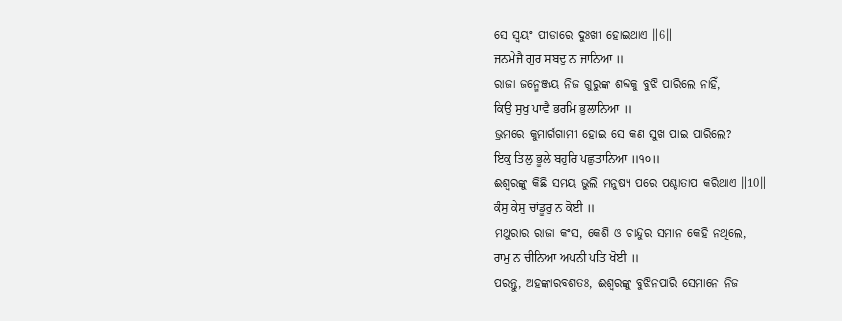ସେ ସ୍ଵୟଂ ପୀଡାରେ ଦୁଃଖୀ ହୋଇଥାଏ ॥6॥
ਜਨਮੇਜੈ ਗੁਰ ਸਬਦੁ ਨ ਜਾਨਿਆ ॥
ରାଜା ଜନ୍ମେଞ୍ଜୟ ନିଜ ଗୁରୁଙ୍କ ଶବ୍ଦକୁ ବୁଝି ପାରିଲେ ନାହିଁ,
ਕਿਉ ਸੁਖੁ ਪਾਵੈ ਭਰਮਿ ਭੁਲਾਨਿਆ ॥
ଭ୍ରମରେ କୁମାର୍ଗଗାମୀ ହୋଇ ସେ କଣ ସୁଖ ପାଇ ପାରିଲେ?
ਇਕੁ ਤਿਲੁ ਭੂਲੇ ਬਹੁਰਿ ਪਛੁਤਾਨਿਆ ॥੧੦॥
ଈଶ୍ଵରଙ୍କୁ କିଛି ସମୟ ଭୁଲି ମନୁଷ୍ୟ ପରେ ପଶ୍ଚାତାପ କରିଥାଏ ॥10॥
ਕੰਸੁ ਕੇਸੁ ਚਾਂਡੂਰੁ ਨ ਕੋਈ ॥
ମଥୁରାର ରାଜା କଂସ, କେଶି ଓ ଚାନ୍ଦୁର ସମାନ କେହି ନଥିଲେ,
ਰਾਮੁ ਨ ਚੀਨਿਆ ਅਪਨੀ ਪਤਿ ਖੋਈ ॥
ପରନ୍ତୁ, ଅହଙ୍କାରବଶତଃ, ଈଶ୍ଵରଙ୍କୁ ବୁଝିନପାରି ସେମାନେ ନିଜ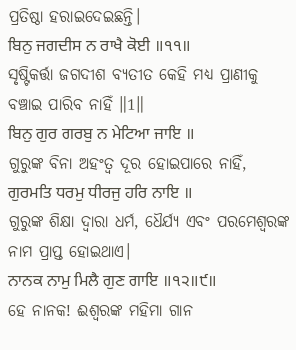ପ୍ରତିଷ୍ଠା ହରାଇଦେଇଛନ୍ତି।
ਬਿਨੁ ਜਗਦੀਸ ਨ ਰਾਖੈ ਕੋਈ ॥੧੧॥
ସୃଷ୍ଟିକର୍ତ୍ତା ଜଗଦୀଶ ବ୍ୟତୀତ କେହି ମଧ୍ୟ ପ୍ରାଣୀକୁ ବଞ୍ଚାଇ ପାରିବ ନାହିଁ ॥1॥
ਬਿਨੁ ਗੁਰ ਗਰਬੁ ਨ ਮੇਟਿਆ ਜਾਇ ॥
ଗୁରୁଙ୍କ ବିନା ଅହଂତ୍ଵ ଦୂର ହୋଇପାରେ ନାହିଁ,
ਗੁਰਮਤਿ ਧਰਮੁ ਧੀਰਜੁ ਹਰਿ ਨਾਇ ॥
ଗୁରୁଙ୍କ ଶିକ୍ଷା ଦ୍ଵାରା ଧର୍ମ, ଧୈର୍ଯ୍ୟ ଏବଂ ପରମେଶ୍ଵରଙ୍କ ନାମ ପ୍ରାପ୍ତ ହୋଇଥାଏ।
ਨਾਨਕ ਨਾਮੁ ਮਿਲੈ ਗੁਣ ਗਾਇ ॥੧੨॥੯॥
ହେ ନାନକ! ଈଶ୍ବରଙ୍କ ମହିମା ଗାନ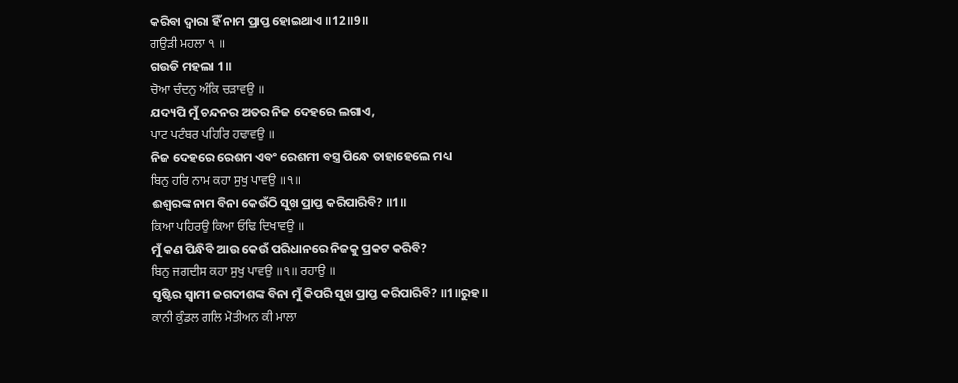କରିବା ଦ୍ଵାରା ହିଁ ନାମ ପ୍ରାପ୍ତ ହୋଇଥାଏ ॥12॥9॥
ਗਉੜੀ ਮਹਲਾ ੧ ॥
ଗଉଡି ମହଲା 1॥
ਚੋਆ ਚੰਦਨੁ ਅੰਕਿ ਚੜਾਵਉ ॥
ଯଦ୍ୟପି ମୁଁ ଚନ୍ଦନର ଅତର ନିଜ ଦେହରେ ଲଗାଏ,
ਪਾਟ ਪਟੰਬਰ ਪਹਿਰਿ ਹਢਾਵਉ ॥
ନିଜ ଦେହରେ ରେଶମ ଏବଂ ରେଶମୀ ବସ୍ତ୍ର ପିନ୍ଧେ ତାହାହେଲେ ମଧ୍ୟ
ਬਿਨੁ ਹਰਿ ਨਾਮ ਕਹਾ ਸੁਖੁ ਪਾਵਉ ॥੧॥
ଈଶ୍ବରଙ୍କ ନାମ ବିନା କେଉଁଠି ସୁଖ ପ୍ରାପ୍ତ କରିପାରିବି? ॥1॥
ਕਿਆ ਪਹਿਰਉ ਕਿਆ ਓਢਿ ਦਿਖਾਵਉ ॥
ମୁଁ କଣ ପିନ୍ଧିବି ଆଉ କେଉଁ ପରିଧାନରେ ନିଜକୁ ପ୍ରକଟ କରିବି?
ਬਿਨੁ ਜਗਦੀਸ ਕਹਾ ਸੁਖੁ ਪਾਵਉ ॥੧॥ ਰਹਾਉ ॥
ସୃଷ୍ଟିର ସ୍ଵାମୀ ଜଗଦୀଶଙ୍କ ବିନା ମୁଁ କିପରି ସୁଖ ପ୍ରାପ୍ତ କରିପାରିବି? ॥1॥ରୁହ॥
ਕਾਨੀ ਕੁੰਡਲ ਗਲਿ ਮੋਤੀਅਨ ਕੀ ਮਾਲਾ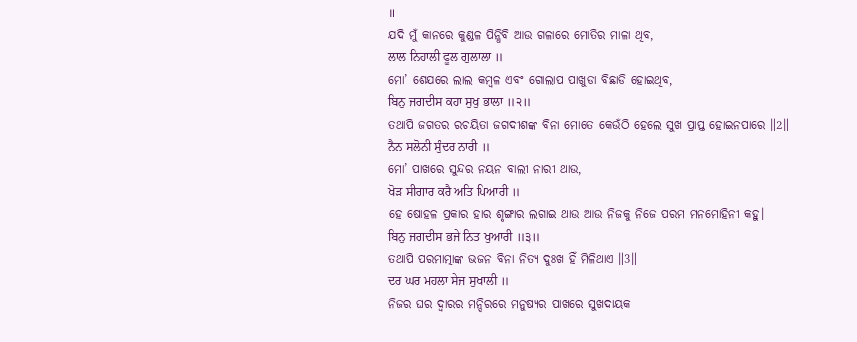॥
ଯଦି ମୁଁ କାନରେ କୁଣ୍ଡଳ ପିନ୍ଧିବି ଆଉ ଗଳାରେ ମୋତିର ମାଳା ଥିବ,
ਲਾਲ ਨਿਹਾਲੀ ਫੂਲ ਗੁਲਾਲਾ ॥
ମୋ’ ଶେଯରେ ଲାଲ କମ୍ବଳ ଏବଂ ଗୋଲାପ ପାଖୁଡା ବିଛାଡି ହୋଇଥିବ,
ਬਿਨੁ ਜਗਦੀਸ ਕਹਾ ਸੁਖੁ ਭਾਲਾ ॥੨॥
ତଥାପି ଜଗତର ରଚୟିତା ଜଗଦୀଶଙ୍କ ବିନା ମୋତେ କେଉଁଠି ହେଲେ ସୁଖ ପ୍ରାପ୍ତ ହୋଇନପାରେ ॥2॥
ਨੈਨ ਸਲੋਨੀ ਸੁੰਦਰ ਨਾਰੀ ॥
ମୋ’ ପାଖରେ ସୁନ୍ଦର ନୟନ ବାଲୀ ନାରୀ ଥାଉ,
ਖੋੜ ਸੀਗਾਰ ਕਰੈ ਅਤਿ ਪਿਆਰੀ ॥
ହେ ଷୋହଳ ପ୍ରକାର ହାର ଶୃଙ୍ଗାର ଲଗାଇ ଥାଉ ଆଉ ନିଜକୁ ନିଜେ ପରମ ମନମୋହିନୀ କହୁ।
ਬਿਨੁ ਜਗਦੀਸ ਭਜੇ ਨਿਤ ਖੁਆਰੀ ॥੩॥
ତଥାପି ପରମାତ୍ମାଙ୍କ ଭଜନ ବିନା ନିତ୍ୟ ଦୁଃଖ ହିଁ ମିଳିଥାଏ ॥3॥
ਦਰ ਘਰ ਮਹਲਾ ਸੇਜ ਸੁਖਾਲੀ ॥
ନିଜର ଘର ଦ୍ବାରର ମନ୍ଦିରରେ ମନୁଷ୍ୟର ପାଖରେ ସୁଖଦାୟକ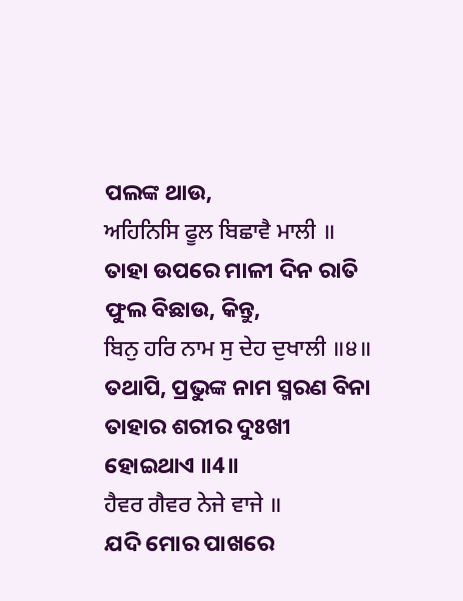ପଲଙ୍କ ଥାଉ,
ਅਹਿਨਿਸਿ ਫੂਲ ਬਿਛਾਵੈ ਮਾਲੀ ॥
ତାହା ଉପରେ ମାଳୀ ଦିନ ରାତି ଫୁଲ ବିଛାଉ, କିନ୍ତୁ,
ਬਿਨੁ ਹਰਿ ਨਾਮ ਸੁ ਦੇਹ ਦੁਖਾਲੀ ॥੪॥
ତଥାପି, ପ୍ରଭୁଙ୍କ ନାମ ସ୍ମରଣ ବିନା ତାହାର ଶରୀର ଦୁଃଖୀ ହୋଇଥାଏ ॥4॥
ਹੈਵਰ ਗੈਵਰ ਨੇਜੇ ਵਾਜੇ ॥
ଯଦି ମୋର ପାଖରେ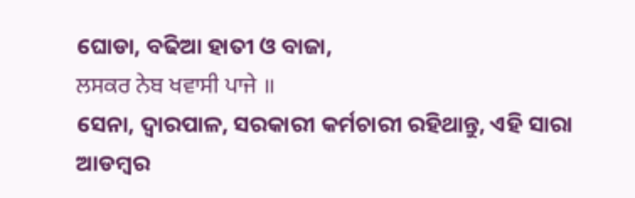ଘୋଡା, ବଢିଆ ହାତୀ ଓ ବାଜା,
ਲਸਕਰ ਨੇਬ ਖਵਾਸੀ ਪਾਜੇ ॥
ସେନା, ଦ୍ଵାରପାଳ, ସରକାରୀ କର୍ମଚାରୀ ରହିଥାନ୍ତୁ, ଏହି ସାରା ଆଡମ୍ବର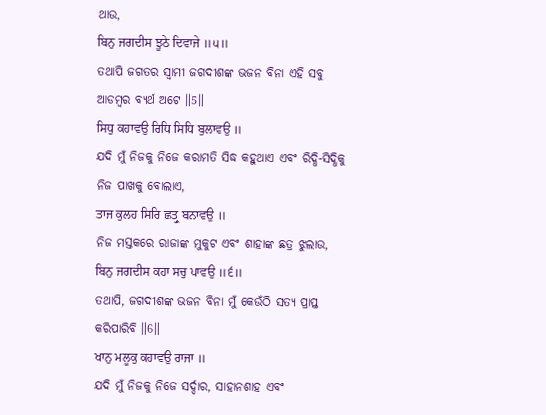ଥାଉ,
ਬਿਨੁ ਜਗਦੀਸ ਝੂਠੇ ਦਿਵਾਜੇ ॥੫॥
ତଥାପି ଜଗତର ସ୍ବାମୀ ଜଗଦୀଶଙ୍କ ଭଜନ ବିନା ଏହି ସବୁ ଆଡମ୍ବର ବ୍ୟର୍ଥ ଅଟେ ॥5॥
ਸਿਧੁ ਕਹਾਵਉ ਰਿਧਿ ਸਿਧਿ ਬੁਲਾਵਉ ॥
ଯଦି ମୁଁ ନିଜକୁ ନିଜେ କରାମତି ସିଦ୍ଧ କହୁଥାଏ ଏବଂ ରିଦ୍ଧି-ସିଦ୍ଧିକୁ ନିଜ ପାଖକୁ ବୋଲାଏ,
ਤਾਜ ਕੁਲਹ ਸਿਰਿ ਛਤ੍ਰੁ ਬਨਾਵਉ ॥
ନିଜ ମସ୍ତକରେ ରାଜାଙ୍କ ମୁକୁଟ ଏବଂ ଶାହାଙ୍କ ଛତ୍ର ଝୁଲାଉ,
ਬਿਨੁ ਜਗਦੀਸ ਕਹਾ ਸਚੁ ਪਾਵਉ ॥੬॥
ତଥାପି, ଜଗଦୀଶଙ୍କ ଭଜନ ବିନା ମୁଁ କେଉଁଠି ସତ୍ୟ ପ୍ରାପ୍ତ କରିପାରିବି ॥6॥
ਖਾਨੁ ਮਲੂਕੁ ਕਹਾਵਉ ਰਾਜਾ ॥
ଯଦି ମୁଁ ନିଜକୁ ନିଜେ ସର୍ଦ୍ଦାର, ସାହାନଶାହ ଏବଂ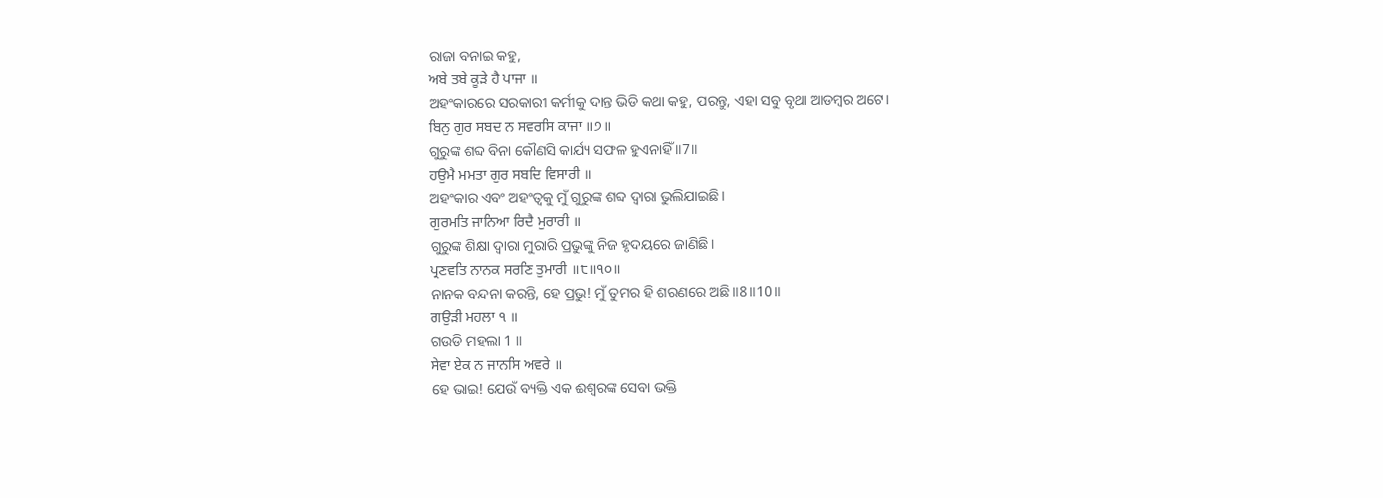ରାଜା ବନାଇ କହୁ,
ਅਬੇ ਤਬੇ ਕੂੜੇ ਹੈ ਪਾਜਾ ॥
ଅହଂକାରରେ ସରକାରୀ କର୍ମୀକୁ ଦାନ୍ତ ଭିଡି କଥା କହୁ, ପରନ୍ତୁ, ଏହା ସବୁ ବୃଥା ଆଡମ୍ବର ଅଟେ।
ਬਿਨੁ ਗੁਰ ਸਬਦ ਨ ਸਵਰਸਿ ਕਾਜਾ ॥੭॥
ଗୁରୁଙ୍କ ଶବ୍ଦ ବିନା କୌଣସି କାର୍ଯ୍ୟ ସଫଳ ହୁଏନାହିଁ ॥7॥
ਹਉਮੈ ਮਮਤਾ ਗੁਰ ਸਬਦਿ ਵਿਸਾਰੀ ॥
ଅହଂକାର ଏବଂ ଅହଂତ୍ଵକୁ ମୁଁ ଗୁରୁଙ୍କ ଶବ୍ଦ ଦ୍ଵାରା ଭୁଲିଯାଇଛି।
ਗੁਰਮਤਿ ਜਾਨਿਆ ਰਿਦੈ ਮੁਰਾਰੀ ॥
ଗୁରୁଙ୍କ ଶିକ୍ଷା ଦ୍ଵାରା ମୁରାରି ପ୍ରଭୁଙ୍କୁ ନିଜ ହୃଦୟରେ ଜାଣିଛି।
ਪ੍ਰਣਵਤਿ ਨਾਨਕ ਸਰਣਿ ਤੁਮਾਰੀ ॥੮॥੧੦॥
ନାନକ ବନ୍ଦନା କରନ୍ତି, ହେ ପ୍ରଭୁ! ମୁଁ ତୁମର ହି ଶରଣରେ ଅଛି ॥8॥10॥
ਗਉੜੀ ਮਹਲਾ ੧ ॥
ଗଉଡି ମହଲା 1 ॥
ਸੇਵਾ ਏਕ ਨ ਜਾਨਸਿ ਅਵਰੇ ॥
ହେ ଭାଇ! ଯେଉଁ ବ୍ୟକ୍ତି ଏକ ଈଶ୍ବରଙ୍କ ସେବା ଭକ୍ତି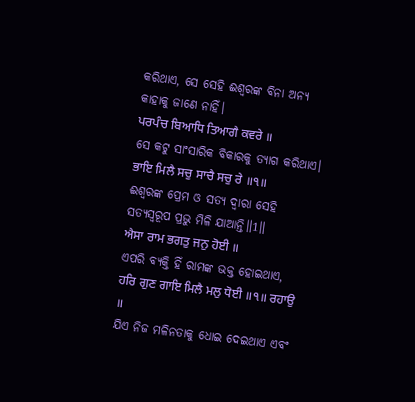କରିଥାଏ, ସେ ସେହି ଈଶ୍ବରଙ୍କ ବିନା ଅନ୍ୟ କାହାକୁ ଜାଣେ ନାହିଁ।
ਪਰਪੰਚ ਬਿਆਧਿ ਤਿਆਗੈ ਕਵਰੇ ॥
ସେ କଟୁ ସାଂସାରିକ ବିକାରକୁ ତ୍ୟାଗ କରିଥାଏ।
ਭਾਇ ਮਿਲੈ ਸਚੁ ਸਾਚੈ ਸਚੁ ਰੇ ॥੧॥
ଈଶ୍ଵରଙ୍କ ପ୍ରେମ ଓ ସତ୍ୟ ଦ୍ଵାରା ସେହି ସତ୍ୟସ୍ଵରୂପ ପ୍ରଭୁ ମିଳି ଯାଆନ୍ତି॥1॥
ਐਸਾ ਰਾਮ ਭਗਤੁ ਜਨੁ ਹੋਈ ॥
ଏପରି ବ୍ୟକ୍ତି ହିଁ ରାମଙ୍କ ଭକ୍ତ ହୋଇଥାଏ,
ਹਰਿ ਗੁਣ ਗਾਇ ਮਿਲੈ ਮਲੁ ਧੋਈ ॥੧॥ ਰਹਾਉ ॥
ଯିଏ ନିଜ ମଳିନତାକୁ ଧୋଇ ଦେଇଥାଏ ଏବଂ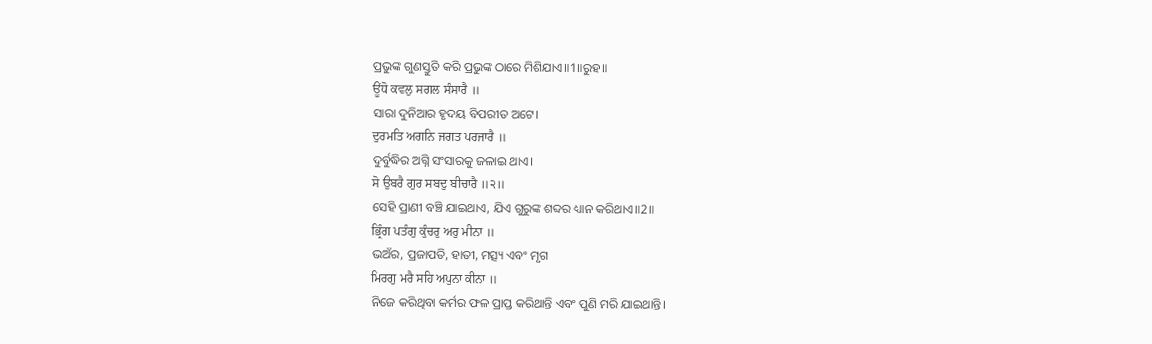ପ୍ରଭୁଙ୍କ ଗୁଣସ୍ତୁତି କରି ପ୍ରଭୁଙ୍କ ଠାରେ ମିଶିଯାଏ॥1॥ରୁହ॥
ਊਂਧੋ ਕਵਲੁ ਸਗਲ ਸੰਸਾਰੈ ॥
ସାରା ଦୁନିଆର ହୃଦୟ ବିପରୀତ ଅଟେ।
ਦੁਰਮਤਿ ਅਗਨਿ ਜਗਤ ਪਰਜਾਰੈ ॥
ଦୁର୍ବୁଦ୍ଧିର ଅଗ୍ନି ସଂସାରକୁ ଜଳାଇ ଥାଏ।
ਸੋ ਉਬਰੈ ਗੁਰ ਸਬਦੁ ਬੀਚਾਰੈ ॥੨॥
ସେହି ପ୍ରାଣୀ ବଞ୍ଚି ଯାଇଥାଏ, ଯିଏ ଗୁରୁଙ୍କ ଶବ୍ଦର ଧ୍ୟାନ କରିଥାଏ॥2॥
ਭ੍ਰਿੰਗ ਪਤੰਗੁ ਕੁੰਚਰੁ ਅਰੁ ਮੀਨਾ ॥
ଭଅଁର, ପ୍ରଜାପତି, ହାତୀ, ମତ୍ସ୍ୟ ଏବଂ ମୃଗ
ਮਿਰਗੁ ਮਰੈ ਸਹਿ ਅਪੁਨਾ ਕੀਨਾ ॥
ନିଜେ କରିଥିବା କର୍ମର ଫଳ ପ୍ରାପ୍ତ କରିଥାନ୍ତି ଏବଂ ପୁଣି ମରି ଯାଇଥାନ୍ତି।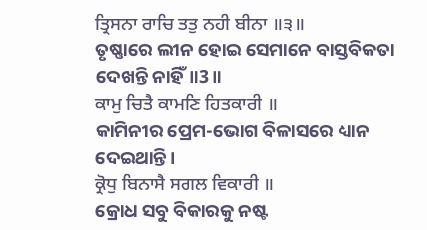ਤ੍ਰਿਸਨਾ ਰਾਚਿ ਤਤੁ ਨਹੀ ਬੀਨਾ ॥੩॥
ତୃଷ୍ଣାରେ ଲୀନ ହୋଇ ସେମାନେ ବାସ୍ତବିକତା ଦେଖନ୍ତି ନାହିଁ॥3॥
ਕਾਮੁ ਚਿਤੈ ਕਾਮਣਿ ਹਿਤਕਾਰੀ ॥
କାମିନୀର ପ୍ରେମ-ଭୋଗ ବିଳାସରେ ଧ୍ୟାନ ଦେଇଥାନ୍ତି।
ਕ੍ਰੋਧੁ ਬਿਨਾਸੈ ਸਗਲ ਵਿਕਾਰੀ ॥
କ୍ରୋଧ ସବୁ ବିକାରକୁ ନଷ୍ଟ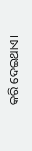କରି ଦେଇଥାଏ।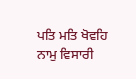ਪਤਿ ਮਤਿ ਖੋਵਹਿ ਨਾਮੁ ਵਿਸਾਰੀ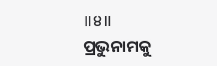॥੪॥
ପ୍ରଭୁନାମକୁ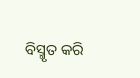ବିସ୍ମୃତ କରି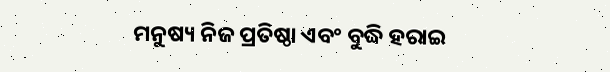ମନୁଷ୍ୟ ନିଜ ପ୍ରତିଷ୍ଠା ଏବଂ ବୁଦ୍ଧି ହରାଇ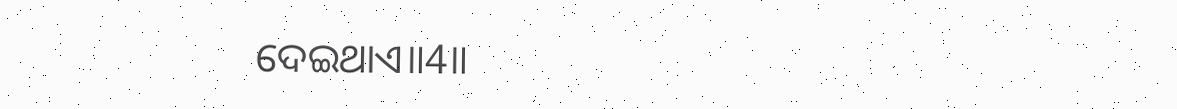ଦେଇଥାଏ॥4॥